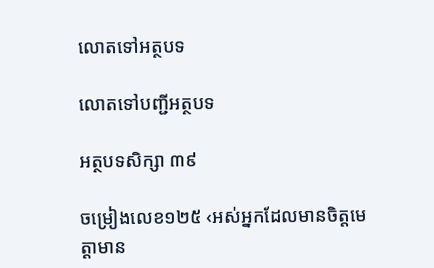លោតទៅអត្ថបទ

លោតទៅបញ្ជីអត្ថបទ

អត្ថបទសិក្សា ៣៩

ចម្រៀងលេខ១២៥ ‹អស់អ្នកដែលមានចិត្តមេត្តាមាន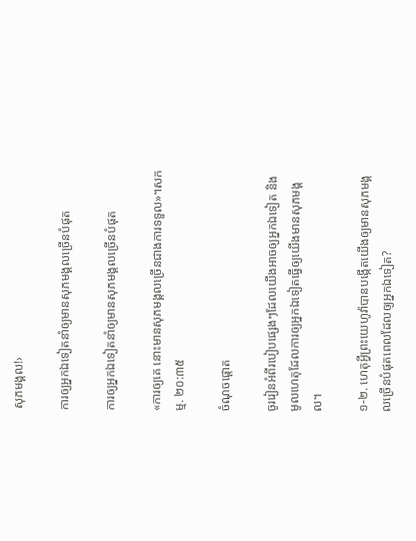សុភមង្គល!›

ការឲ្យអ្នកឯទៀតនាំឲ្យមានសុភមង្គលច្រើនបំផុត

ការឲ្យអ្នកឯទៀតនាំឲ្យមានសុភមង្គលច្រើនបំផុត

«ការឲ្យគេ នោះមានសុភមង្គលច្រើនជាងការទទួល»។សកម្ម. ២០:៣៥

ចំណុចផ្ដោត

ចូររៀនអំពីរបៀបផ្សេងៗដែលយើងអាចឲ្យអ្នកឯទៀត និងមូលហេតុដែលការឲ្យអ្នកឯទៀតធ្វើឲ្យយើងមានសុភមង្គល។

១-២. ហេតុអ្វីព្រះយេហូវ៉ាបានបង្កើតយើងឲ្យមានសុភមង្គលច្រើនបំផុតពេលដែលឲ្យអ្នកឯទៀត?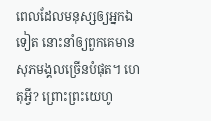ពេលដែលមនុស្សឲ្យអ្នកឯទៀត នោះនាំឲ្យពួកគេមានសុភមង្គលច្រើនបំផុត។ ហេតុអ្វី? ព្រោះព្រះយេហូ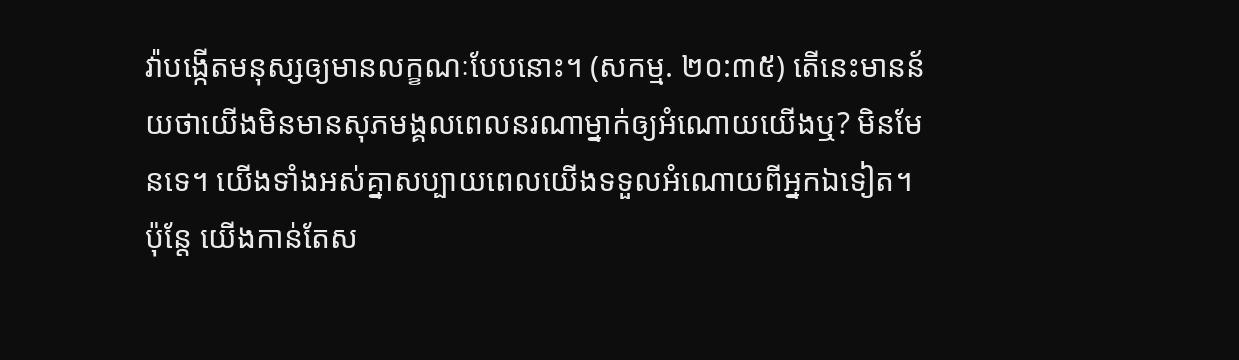វ៉ាបង្កើតមនុស្សឲ្យមានលក្ខណៈបែបនោះ។ (សកម្ម. ២០:៣៥) តើនេះមានន័យថាយើងមិនមានសុភមង្គលពេលនរណាម្នាក់ឲ្យអំណោយយើងឬ? មិនមែនទេ។ យើងទាំងអស់គ្នាសប្បាយពេលយើងទទួលអំណោយពីអ្នកឯទៀត។ ប៉ុន្តែ យើងកាន់តែស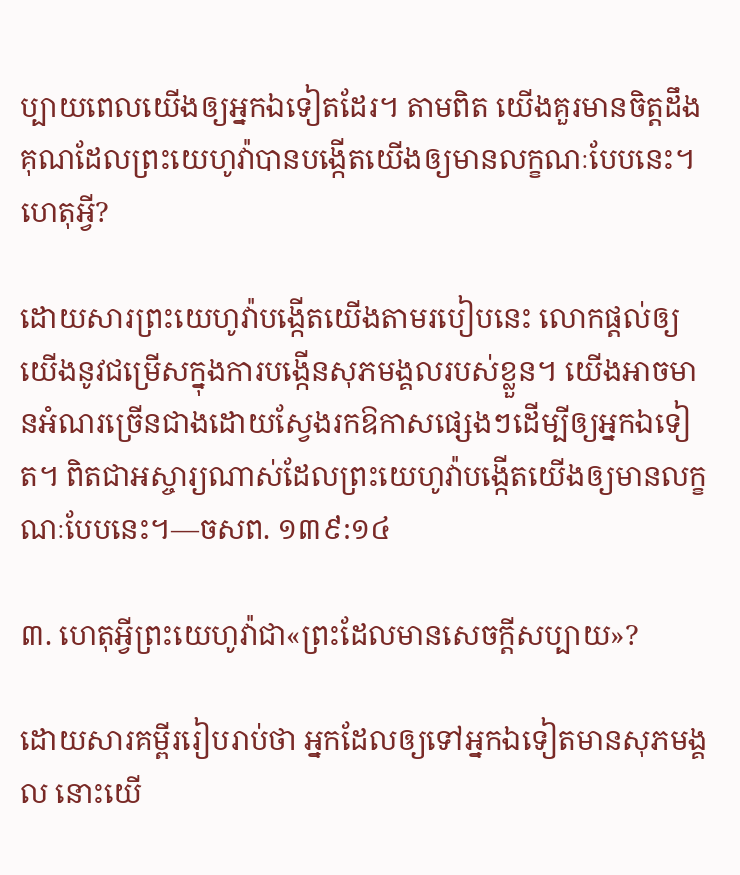ប្បាយពេលយើងឲ្យអ្នកឯទៀតដែរ។ តាមពិត យើងគួរមានចិត្តដឹងគុណដែលព្រះយេហូវ៉ាបានបង្កើតយើងឲ្យមានលក្ខណៈបែបនេះ។ ហេតុអ្វី?

ដោយសារព្រះយេហូវ៉ាបង្កើតយើងតាមរបៀបនេះ លោកផ្ដល់ឲ្យយើងនូវជម្រើសក្នុងការបង្កើនសុភមង្គលរបស់ខ្លួន។ យើងអាចមានអំណរច្រើនជាងដោយស្វែងរកឱកាសផ្សេងៗដើម្បីឲ្យអ្នកឯទៀត។ ពិតជាអស្ចារ្យណាស់ដែលព្រះយេហូវ៉ាបង្កើតយើងឲ្យមានលក្ខណៈបែបនេះ។—ចសព. ១៣៩:១៤

៣. ហេតុអ្វីព្រះយេហូវ៉ាជា«ព្រះដែលមានសេចក្ដីសប្បាយ»?

ដោយសារគម្ពីររៀបរាប់ថា អ្នកដែលឲ្យទៅអ្នកឯទៀតមានសុភមង្គល នោះយើ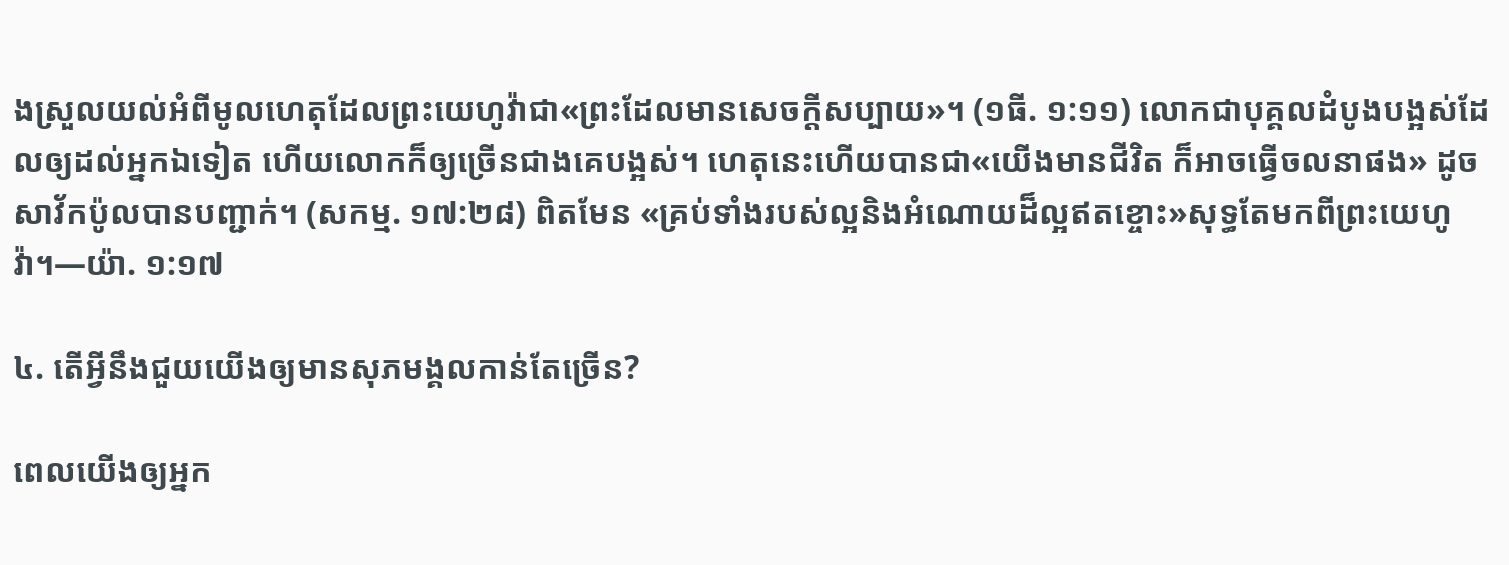ងស្រួលយល់អំពីមូលហេតុដែលព្រះយេហូវ៉ាជា«ព្រះដែលមានសេចក្ដីសប្បាយ»។ (១ធី. ១:១១) លោកជាបុគ្គលដំបូងបង្អស់ដែលឲ្យដល់អ្នកឯទៀត ហើយលោកក៏ឲ្យច្រើនជាងគេបង្អស់។ ហេតុនេះហើយបានជា«យើងមានជីវិត ក៏អាចធ្វើចលនាផង» ដូចសាវ័កប៉ូលបានបញ្ជាក់។ (សកម្ម. ១៧:២៨) ពិតមែន «គ្រប់ទាំងរបស់ល្អនិងអំណោយដ៏ល្អឥតខ្ចោះ»សុទ្ធតែមកពីព្រះយេហូវ៉ា។—យ៉ា. ១:១៧

៤. តើអ្វីនឹងជួយយើងឲ្យមានសុភមង្គលកាន់តែច្រើន?

ពេលយើងឲ្យអ្នក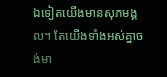ឯទៀតយើងមានសុភមង្គល។ តែយើងទាំងអស់គ្នាចង់មា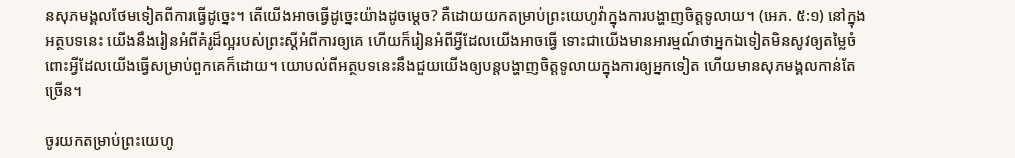នសុភមង្គលថែមទៀតពីការធ្វើដូច្នេះ។ តើយើងអាចធ្វើដូច្នេះយ៉ាងដូចម្ដេច? គឺដោយយកតម្រាប់ព្រះយេហូវ៉ាក្នុងការបង្ហាញចិត្តទូលាយ។ (អេភ. ៥:១) នៅក្នុងអត្ថបទនេះ យើងនឹងរៀនអំពីគំរូដ៏ល្អរបស់ព្រះស្ដីអំពីការឲ្យគេ ហើយក៏រៀនអំពីអ្វីដែលយើងអាចធ្វើ ទោះជាយើងមានអារម្មណ៍ថាអ្នកឯទៀតមិនសូវឲ្យតម្លៃចំពោះអ្វីដែលយើងធ្វើសម្រាប់ពួកគេក៏ដោយ។ យោបល់ពីអត្ថបទនេះនឹងជួយយើងឲ្យបន្ដបង្ហាញចិត្តទូលាយក្នុងការឲ្យអ្នកទៀត ហើយមានសុភមង្គលកាន់តែច្រើន។

ចូរយកតម្រាប់ព្រះយេហូ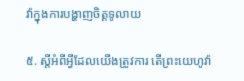វ៉ាក្នុងការបង្ហាញចិត្តទូលាយ

៥. ស្ដីអំពីអ្វីដែលយើងត្រូវការ តើព្រះយេហូវ៉ា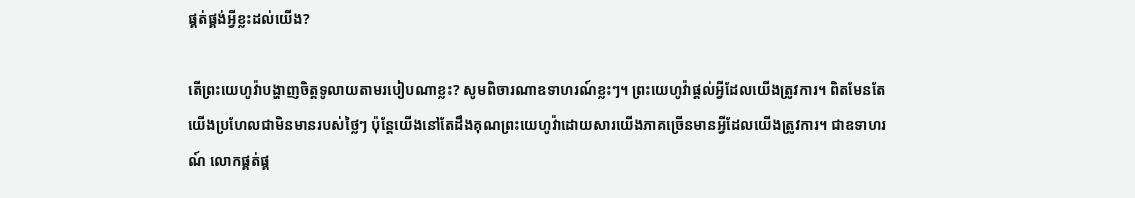ផ្គត់ផ្គង់អ្វីខ្លះដល់យើង?

តើព្រះយេហូវ៉ាបង្ហាញចិត្តទូលាយតាមរបៀបណាខ្លះ? សូមពិចារណាឧទាហរណ៍ខ្លះៗ។ ព្រះយេហូវ៉ាផ្ដល់អ្វីដែលយើងត្រូវការ។ ពិតមែនតែយើងប្រហែលជាមិនមានរបស់ថ្លៃៗ ប៉ុន្តែយើងនៅតែដឹងគុណព្រះយេហូវ៉ាដោយសារយើងភាគច្រើនមានអ្វីដែលយើងត្រូវការ។ ជាឧទាហរណ៍ លោកផ្គត់ផ្គ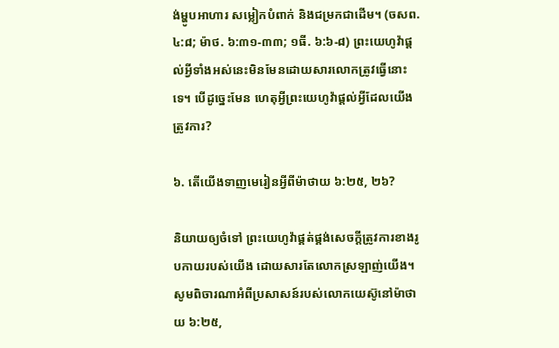ង់ម្ហូបអាហារ សម្លៀកបំពាក់ និងជម្រកជាដើម។ (ចសព. ៤:៨; ម៉ាថ. ៦:៣១-៣៣; ១ធី. ៦:៦-៨) ព្រះយេហូវ៉ាផ្ដល់អ្វីទាំងអស់នេះមិនមែនដោយសារលោកត្រូវធ្វើនោះទេ។ បើដូច្នេះមែន ហេតុអ្វីព្រះយេហូវ៉ាផ្ដល់អ្វីដែលយើងត្រូវការ?

៦. តើយើងទាញមេរៀនអ្វីពីម៉ាថាយ ៦:២៥, ២៦?

និយាយឲ្យចំទៅ ព្រះយេហូវ៉ាផ្គត់ផ្គង់សេចក្ដីត្រូវការខាងរូបកាយរបស់យើង ដោយសារតែលោកស្រឡាញ់យើង។ សូមពិចារណាអំពីប្រសាសន៍របស់លោកយេស៊ូនៅម៉ាថាយ ៦:២៥,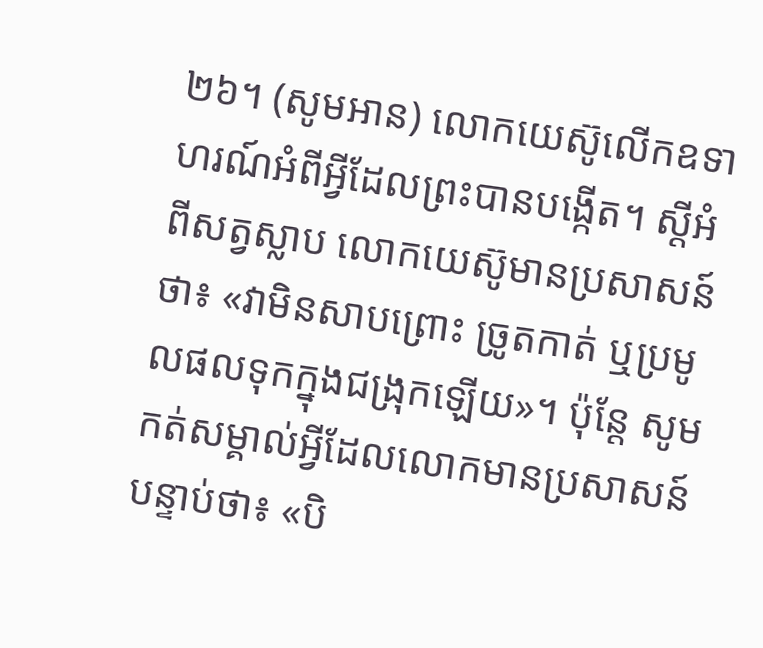២៦។ (សូមអាន) លោកយេស៊ូលើកឧទាហរណ៍អំពីអ្វីដែលព្រះបានបង្កើត។ ស្ដីអំពីសត្វស្លាប លោកយេស៊ូមានប្រសាសន៍ថា៖ «វាមិនសាបព្រោះ ច្រូតកាត់ ឬប្រមូលផលទុកក្នុងជង្រុកឡើយ»។ ប៉ុន្តែ សូមកត់សម្គាល់អ្វីដែលលោកមានប្រសាសន៍បន្ទាប់ថា៖ «បិ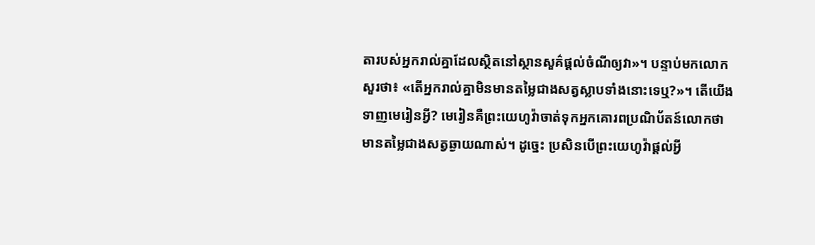តារបស់អ្នករាល់គ្នាដែលស្ថិតនៅស្ថានសួគ៌ផ្ដល់ចំណីឲ្យវា»។ បន្ទាប់មកលោកសួរថា៖ «តើអ្នករាល់គ្នាមិនមានតម្លៃជាងសត្វស្លាបទាំងនោះទេឬ?»។ តើយើងទាញមេរៀនអ្វី? មេរៀនគឺព្រះយេហូវ៉ាចាត់ទុកអ្នកគោរពប្រណិប័តន៍លោកថាមានតម្លៃជាងសត្វឆ្ងាយណាស់។ ដូច្នេះ ប្រសិនបើព្រះយេហូវ៉ាផ្ដល់អ្វី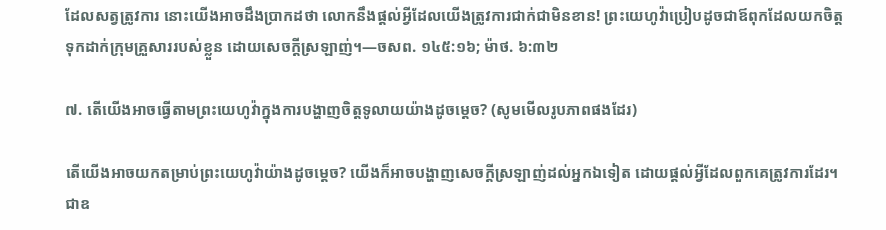ដែលសត្វត្រូវការ នោះយើងអាចដឹងប្រាកដថា លោកនឹងផ្ដល់អ្វីដែលយើងត្រូវការជាក់ជាមិនខាន! ព្រះយេហូវ៉ាប្រៀបដូចជាឪពុកដែលយកចិត្តទុកដាក់ក្រុមគ្រួសាររបស់ខ្លួន ដោយសេចក្ដីស្រឡាញ់។—ចសព. ១៤៥:១៦; ម៉ាថ. ៦:៣២

៧. តើយើងអាចធ្វើតាមព្រះយេហូវ៉ាក្នុងការបង្ហាញចិត្តទូលាយយ៉ាងដូចម្ដេច? (សូមមើលរូបភាពផងដែរ)

តើយើងអាចយកតម្រាប់ព្រះយេហូវ៉ាយ៉ាងដូចម្ដេច? យើងក៏អាចបង្ហាញសេចក្ដីស្រឡាញ់ដល់អ្នកឯទៀត ដោយផ្ដល់អ្វីដែលពួកគេត្រូវការដែរ។ ជាឧ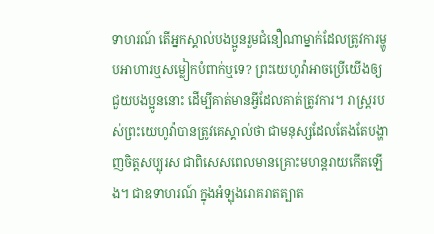ទាហរណ៍ តើអ្នកស្គាល់បងប្អូនរួមជំនឿណាម្នាក់ដែលត្រូវការម្ហូបអាហារឬសម្លៀកបំពាក់ឬទេ? ព្រះយេហូវ៉ាអាចប្រើយើងឲ្យជួយបងប្អូននោះ ដើម្បីគាត់មានអ្វីដែលគាត់ត្រូវការ។ រាស្ត្ររបស់ព្រះយេហូវ៉ាបានត្រូវគេស្គាល់ថា ជាមនុស្សដែលតែងតែបង្ហាញចិត្តសប្បុរស ជាពិសេសពេលមានគ្រោះមហន្តរាយកើតឡើង។ ជាឧទាហរណ៍ ក្នុងអំឡុងរោគរាតត្បាត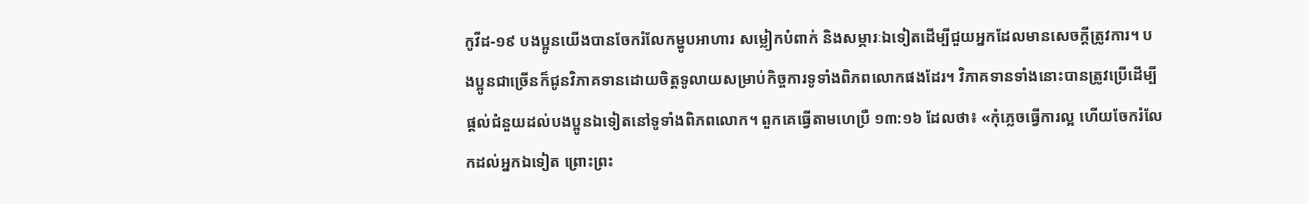កូវីដ-១៩ បងប្អូនយើងបានចែករំលែកម្ហូបអាហារ សម្លៀកបំពាក់ និងសម្ភារៈឯទៀតដើម្បីជួយអ្នកដែលមានសេចក្ដីត្រូវការ។ បងប្អូនជាច្រើនក៏ជូនវិភាគទានដោយចិត្តទូលាយសម្រាប់កិច្ចការទូទាំងពិភពលោកផងដែរ។ វិភាគទានទាំងនោះបានត្រូវប្រើដើម្បីផ្ដល់ជំនួយដល់បងប្អូនឯទៀតនៅទូទាំងពិភពលោក។ ពួកគេធ្វើតាមហេប្រឺ ១៣:១៦ ដែលថា៖ «កុំភ្លេចធ្វើការល្អ ហើយចែករំលែកដល់អ្នកឯទៀត ព្រោះព្រះ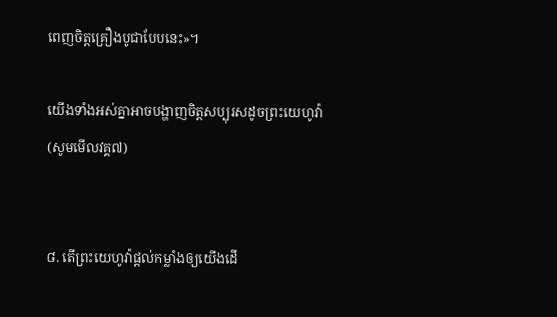ពេញចិត្តគ្រឿងបូជាបែបនេះ»។

យើងទាំងអស់គ្នាអាចបង្ហាញចិត្តសប្បុរសដូចព្រះយេហូវ៉ា (សូមមើលវគ្គ៧)


៨. តើព្រះយេហូវ៉ាផ្ដល់កម្លាំងឲ្យយើងដើ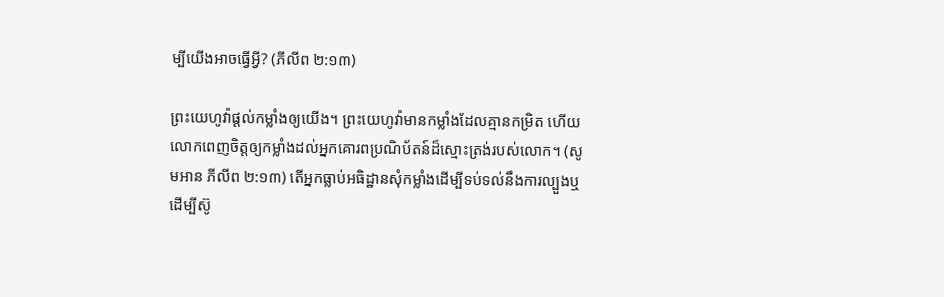ម្បីយើងអាចធ្វើអ្វី? (ភីលីព ២:១៣)

ព្រះយេហូវ៉ាផ្ដល់កម្លាំងឲ្យយើង។ ព្រះយេហូវ៉ាមានកម្លាំងដែលគ្មានកម្រិត ហើយលោកពេញចិត្តឲ្យកម្លាំងដល់អ្នកគោរពប្រណិប័តន៍ដ៏ស្មោះត្រង់របស់លោក។ (សូមអាន ភីលីព ២:១៣) តើអ្នកធ្លាប់អធិដ្ឋានសុំកម្លាំងដើម្បីទប់ទល់នឹងការល្បួងឬដើម្បីស៊ូ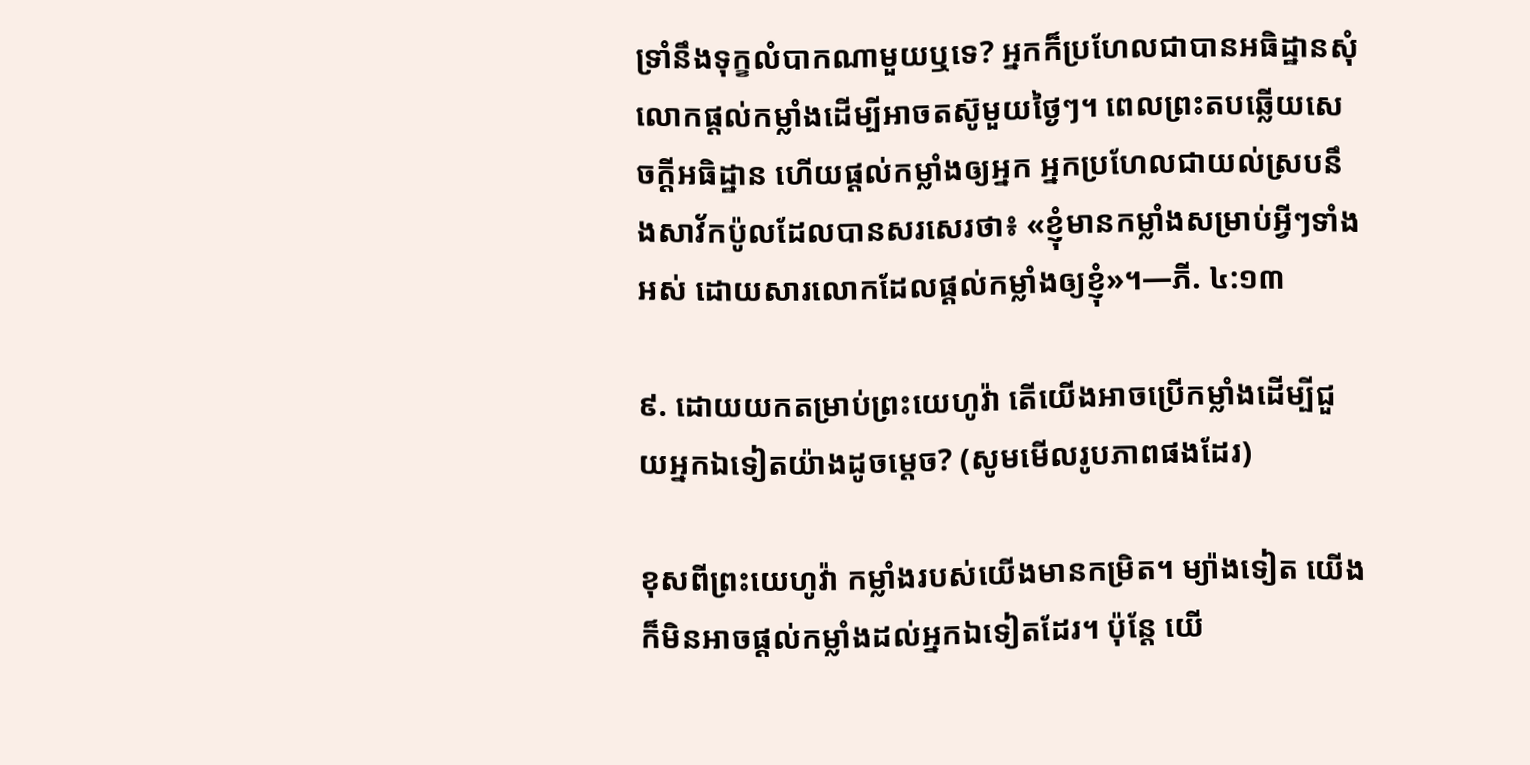ទ្រាំនឹងទុក្ខលំបាកណាមួយឬទេ? អ្នកក៏ប្រហែលជាបានអធិដ្ឋានសុំលោកផ្ដល់កម្លាំងដើម្បីអាចតស៊ូមួយថ្ងៃៗ។ ពេលព្រះតបឆ្លើយសេចក្ដីអធិដ្ឋាន ហើយផ្ដល់កម្លាំងឲ្យអ្នក អ្នកប្រហែលជាយល់ស្របនឹងសាវ័កប៉ូលដែលបានសរសេរថា៖ «ខ្ញុំមានកម្លាំងសម្រាប់អ្វីៗទាំងអស់ ដោយសារលោកដែលផ្ដល់កម្លាំងឲ្យខ្ញុំ»។—ភី. ៤:១៣

៩. ដោយយកតម្រាប់ព្រះយេហូវ៉ា តើយើងអាចប្រើកម្លាំងដើម្បីជួយអ្នកឯទៀតយ៉ាងដូចម្ដេច? (សូមមើលរូបភាពផងដែរ)

ខុសពីព្រះយេហូវ៉ា កម្លាំងរបស់យើងមានកម្រិត។ ម្យ៉ាងទៀត យើងក៏មិនអាចផ្ដល់កម្លាំងដល់អ្នកឯទៀតដែរ។ ប៉ុន្តែ យើ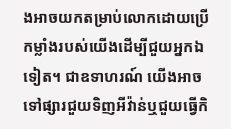ងអាចយកតម្រាប់លោកដោយប្រើកម្លាំងរបស់យើងដើម្បីជួយអ្នកឯទៀត។ ជាឧទាហរណ៍ យើងអាចទៅផ្សារជួយទិញអីវ៉ាន់ឬជួយធ្វើកិ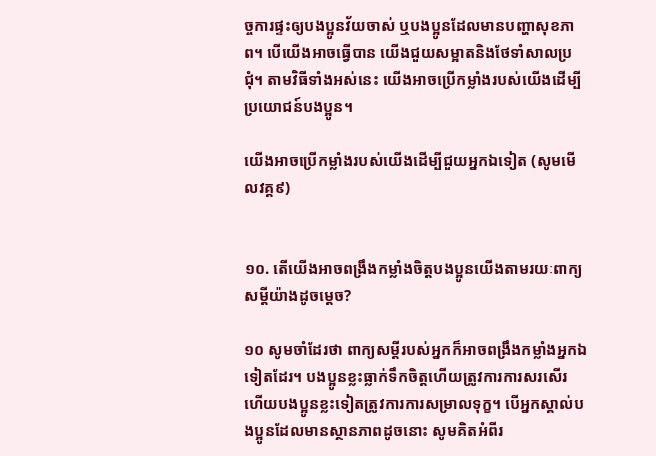ច្ចការផ្ទះឲ្យបងប្អូនវ័យចាស់ ឬបងប្អូនដែលមានបញ្ហាសុខភាព។ បើយើងអាចធ្វើបាន យើងជួយសម្អាតនិងថែទាំសាលប្រជុំ។ តាមវិធីទាំងអស់នេះ យើងអាចប្រើកម្លាំងរបស់យើងដើម្បីប្រយោជន៍បងប្អូន។

យើងអាចប្រើកម្លាំងរបស់យើងដើម្បីជួយអ្នកឯទៀត (សូមមើលវគ្គ៩)


១០. តើយើងអាចពង្រឹងកម្លាំងចិត្តបងប្អូនយើងតាមរយៈពាក្យសម្ដីយ៉ាងដូចម្ដេច?

១០ សូមចាំដែរថា ពាក្យសម្ដីរបស់អ្នកក៏អាចពង្រឹងកម្លាំងអ្នកឯទៀតដែរ។ បងប្អូនខ្លះធ្លាក់ទឹកចិត្តហើយត្រូវការការសរសើរ ហើយបងប្អូនខ្លះទៀតត្រូវការការសម្រាលទុក្ខ។ បើអ្នកស្គាល់បងប្អូនដែលមានស្ថានភាពដូចនោះ សូមគិតអំពីរ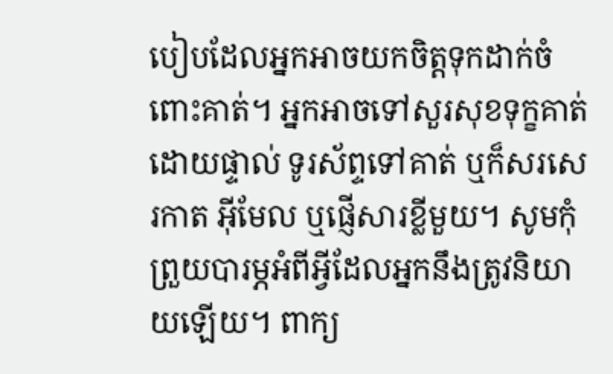បៀបដែលអ្នកអាចយកចិត្តទុកដាក់ចំពោះគាត់។ អ្នកអាចទៅសួរសុខទុក្ខគាត់ដោយផ្ទាល់ ទូរស័ព្ទទៅគាត់ ឬក៏សរសេរកាត អ៊ីមែល ឬផ្ញើសារខ្លីមួយ។ សូមកុំព្រួយបារម្ភអំពីអ្វីដែលអ្នកនឹងត្រូវនិយាយឡើយ។ ពាក្យ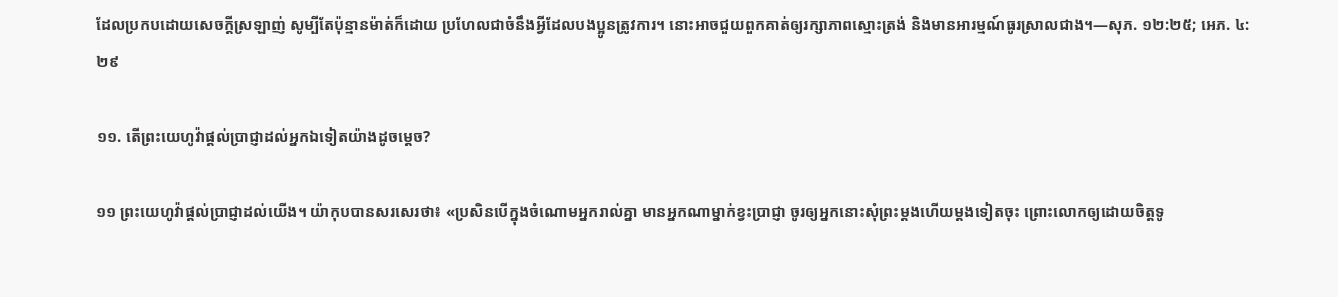ដែលប្រកបដោយសេចក្ដីស្រឡាញ់ សូម្បីតែប៉ុន្មានម៉ាត់ក៏ដោយ ប្រហែលជាចំនឹងអ្វីដែលបងប្អូនត្រូវការ។ នោះអាចជួយពួកគាត់ឲ្យរក្សាភាពស្មោះត្រង់ និងមានអារម្មណ៍ធូរស្រាលជាង។—សុភ. ១២:២៥; អេភ. ៤:២៩

១១. តើព្រះយេហូវ៉ាផ្ដល់ប្រាជ្ញាដល់អ្នកឯទៀតយ៉ាងដូចម្ដេច?

១១ ព្រះយេហូវ៉ាផ្ដល់ប្រាជ្ញាដល់យើង។ យ៉ាកុបបានសរសេរថា៖ «ប្រសិនបើក្នុងចំណោមអ្នករាល់គ្នា មានអ្នកណាម្នាក់ខ្វះប្រាជ្ញា ចូរឲ្យអ្នកនោះសុំព្រះម្ដងហើយម្ដងទៀតចុះ ព្រោះលោកឲ្យដោយចិត្តទូ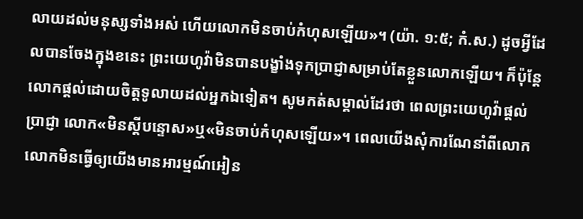លាយដល់មនុស្សទាំងអស់ ហើយលោកមិនចាប់កំហុសឡើយ»។ (យ៉ា. ១:៥; កំ.ស.) ដូចអ្វីដែលបានចែងក្នុងខនេះ ព្រះយេហូវ៉ាមិនបានបង្ខាំងទុកប្រាជ្ញាសម្រាប់តែខ្លួនលោកឡើយ។ ក៏ប៉ុន្តែ លោកផ្ដល់ដោយចិត្តទូលាយដល់អ្នកឯទៀត។ សូមកត់សម្គាល់ដែរថា ពេលព្រះយេហូវ៉ាផ្ដល់ប្រាជ្ញា លោក«មិនស្ដីបន្ទោស»ឬ«មិនចាប់កំហុសឡើយ»។ ពេលយើងសុំការណែនាំពីលោក លោកមិនធ្វើឲ្យយើងមានអារម្មណ៍អៀន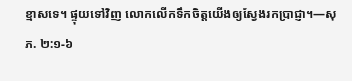ខ្មាសទេ។ ផ្ទុយទៅវិញ លោកលើកទឹកចិត្តយើងឲ្យស្វែងរកប្រាជ្ញា។—សុភ. ២:១-៦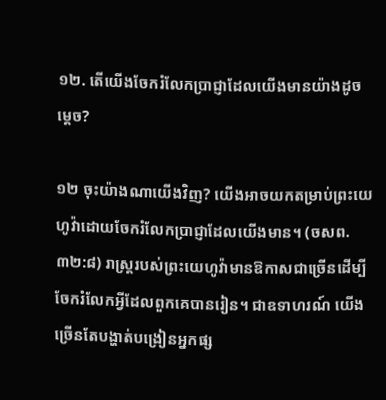១២. តើយើងចែករំលែកប្រាជ្ញាដែលយើងមានយ៉ាងដូចម្ដេច?

១២ ចុះយ៉ាងណាយើងវិញ? យើងអាចយកតម្រាប់ព្រះយេហូវ៉ាដោយចែករំលែកប្រាជ្ញាដែលយើងមាន។ (ចសព. ៣២:៨) រាស្ត្ររបស់ព្រះយេហូវ៉ាមានឱកាសជាច្រើនដើម្បីចែករំលែកអ្វីដែលពួកគេបានរៀន។ ជាឧទាហរណ៍ យើងច្រើនតែបង្ហាត់បង្រៀនអ្នកផ្ស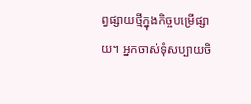ព្វផ្សាយថ្មីក្នុងកិច្ចបម្រើផ្សាយ។ អ្នកចាស់ទុំសប្បាយចិ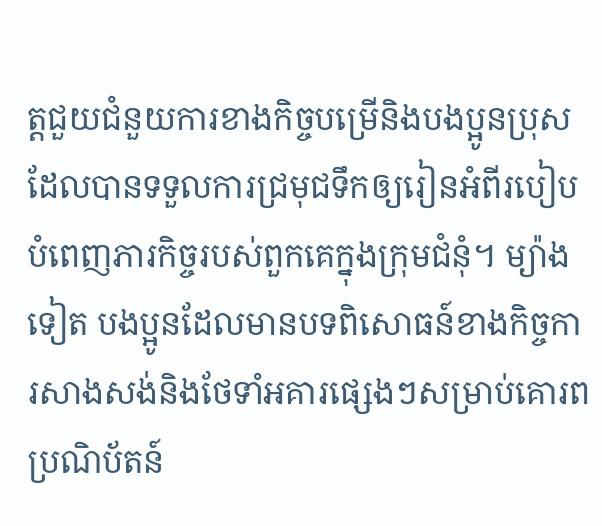ត្តជួយជំនួយការខាងកិច្ចបម្រើនិងបងប្អូនប្រុសដែលបានទទួលការជ្រមុជទឹកឲ្យរៀនអំពីរបៀបបំពេញភារកិច្ចរបស់ពួកគេក្នុងក្រុមជំនុំ។ ម្យ៉ាងទៀត បងប្អូនដែលមានបទពិសោធន៍ខាងកិច្ចការសាងសង់និងថែទាំអគារផ្សេងៗសម្រាប់គោរពប្រណិប័តន៍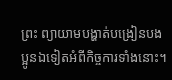ព្រះ ព្យាយាមបង្ហាត់បង្រៀនបងប្អូនឯទៀតអំពីកិច្ចការទាំងនោះ។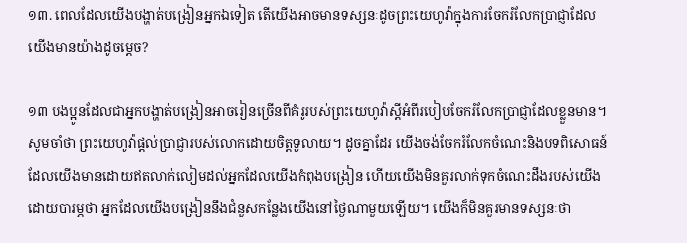១៣. ពេលដែលយើងបង្ហាត់បង្រៀនអ្នកឯទៀត តើយើងអាចមានទស្សនៈដូចព្រះយេហូវ៉ាក្នុងការចែករំលែកប្រាជ្ញាដែលយើងមានយ៉ាងដូចម្ដេច?

១៣ បងប្អូនដែលជាអ្នកបង្ហាត់បង្រៀនអាចរៀនច្រើនពីគំរូរបស់ព្រះយេហូវ៉ាស្ដីអំពីរបៀបចែករំលែកប្រាជ្ញាដែលខ្លួនមាន។ សូមចាំថា ព្រះយេហូវ៉ាផ្ដល់ប្រាជ្ញារបស់លោកដោយចិត្តទូលាយ។ ដូចគ្នាដែរ យើងចង់ចែករំលែកចំណេះនិងបទពិសោធន៍ដែលយើងមានដោយឥតលាក់លៀមដល់អ្នកដែលយើងកំពុងបង្រៀន ហើយយើងមិនគួរលាក់ទុកចំណេះដឹងរបស់យើងដោយបារម្ភថា អ្នកដែលយើងបង្រៀននឹងជំនួសកន្លែងយើងនៅថ្ងៃណាមួយឡើយ។ យើងក៏មិនគួរមានទស្សនៈថា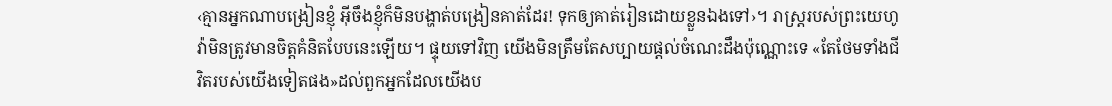‹គ្មានអ្នកណាបង្រៀនខ្ញុំ អ៊ីចឹងខ្ញុំក៏មិនបង្ហាត់បង្រៀនគាត់ដែរ! ទុកឲ្យគាត់រៀនដោយខ្លួនឯងទៅ›។ រាស្ត្ររបស់ព្រះយេហូវ៉ាមិនត្រូវមានចិត្តគំនិតបែបនេះឡើយ។ ផ្ទុយទៅវិញ យើងមិនត្រឹមតែសប្បាយផ្ដល់ចំណេះដឹងប៉ុណ្ណោះទេ «តែថែមទាំងជីវិតរបស់យើងទៀតផង»ដល់ពួកអ្នកដែលយើងប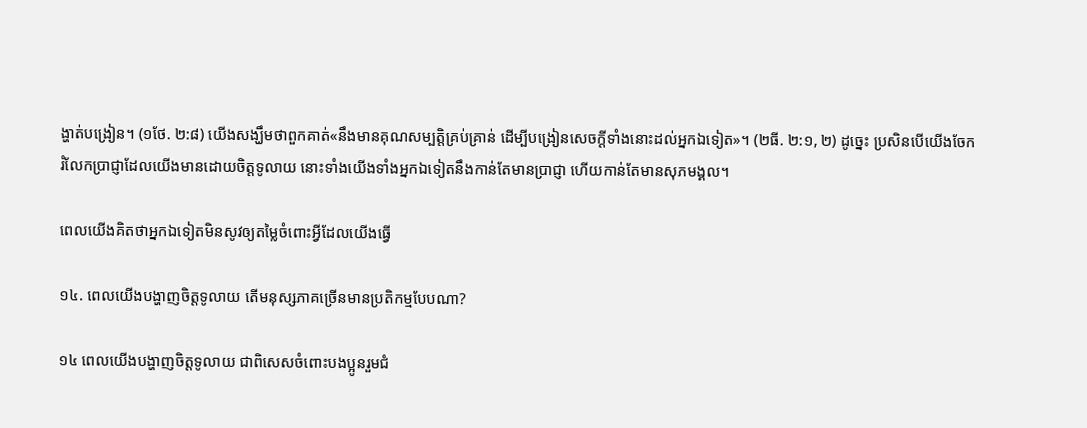ង្ហាត់បង្រៀន។ (១ថែ. ២:៨) យើងសង្ឃឹមថាពួកគាត់«នឹងមានគុណសម្បត្តិគ្រប់គ្រាន់ ដើម្បីបង្រៀនសេចក្ដីទាំងនោះដល់អ្នកឯទៀត»។ (២ធី. ២:១, ២) ដូច្នេះ ប្រសិនបើយើងចែករំលែកប្រាជ្ញាដែលយើងមានដោយចិត្តទូលាយ នោះទាំងយើងទាំងអ្នកឯទៀតនឹងកាន់តែមានប្រាជ្ញា ហើយកាន់តែមានសុភមង្គល។

ពេលយើងគិតថាអ្នកឯទៀតមិនសូវឲ្យតម្លៃចំពោះអ្វីដែលយើងធ្វើ

១៤. ពេលយើងបង្ហាញចិត្តទូលាយ តើមនុស្សភាគច្រើនមានប្រតិកម្មបែបណា?

១៤ ពេលយើងបង្ហាញចិត្តទូលាយ ជាពិសេសចំពោះបងប្អូនរួមជំ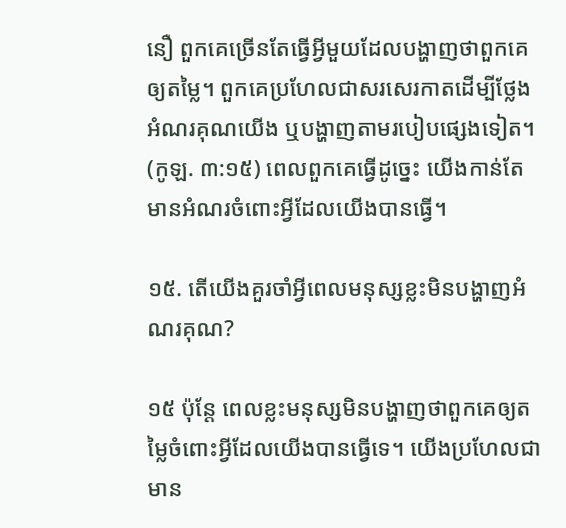នឿ ពួកគេច្រើនតែធ្វើអ្វីមួយដែលបង្ហាញថាពួកគេឲ្យតម្លៃ។ ពួកគេប្រហែលជាសរសេរកាតដើម្បីថ្លែងអំណរគុណយើង ឬបង្ហាញតាមរបៀបផ្សេងទៀត។ (កូឡ. ៣:១៥) ពេលពួកគេធ្វើដូច្នេះ យើងកាន់តែមានអំណរចំពោះអ្វីដែលយើងបានធ្វើ។

១៥. តើយើងគួរចាំអ្វីពេលមនុស្សខ្លះមិនបង្ហាញអំណរគុណ?

១៥ ប៉ុន្តែ ពេលខ្លះមនុស្សមិនបង្ហាញថាពួកគេឲ្យតម្លៃចំពោះអ្វីដែលយើងបានធ្វើទេ។ យើងប្រហែលជាមាន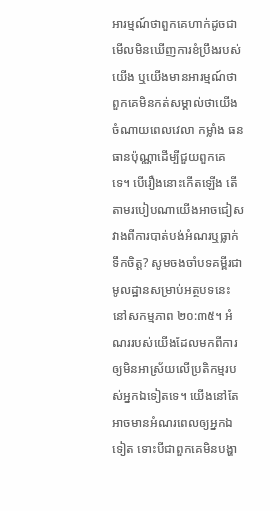អារម្មណ៍ថាពួកគេហាក់ដូចជាមើលមិនឃើញការខំប្រឹងរបស់យើង ឬយើងមានអារម្មណ៍ថាពួកគេមិនកត់សម្គាល់ថាយើងចំណាយពេលវេលា កម្លាំង ធនធានប៉ុណ្ណាដើម្បីជួយពួកគេទេ។ បើរឿងនោះកើតឡើង តើតាមរបៀបណាយើងអាចជៀសវាងពីការបាត់បង់អំណរឬធ្លាក់ទឹកចិត្ត? សូមចងចាំបទគម្ពីរជាមូលដ្ឋានសម្រាប់អត្ថបទនេះនៅសកម្មភាព ២០:៣៥។ អំណររបស់យើងដែលមកពីការឲ្យមិនអាស្រ័យលើប្រតិកម្មរបស់អ្នកឯទៀតទេ។ យើងនៅតែអាចមានអំណរពេលឲ្យអ្នកឯទៀត ទោះបីជាពួកគេមិនបង្ហា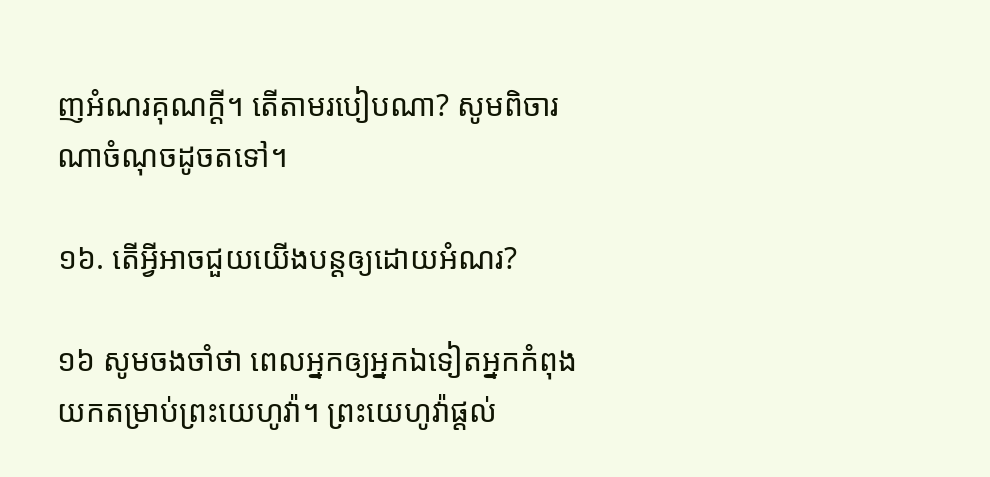ញអំណរគុណក្ដី។ តើតាមរបៀបណា? សូមពិចារណាចំណុចដូចតទៅ។

១៦. តើអ្វីអាចជួយយើងបន្តឲ្យដោយអំណរ?

១៦ សូមចងចាំថា ពេលអ្នកឲ្យអ្នកឯទៀតអ្នកកំពុងយកតម្រាប់ព្រះយេហូវ៉ា។ ព្រះយេហូវ៉ាផ្ដល់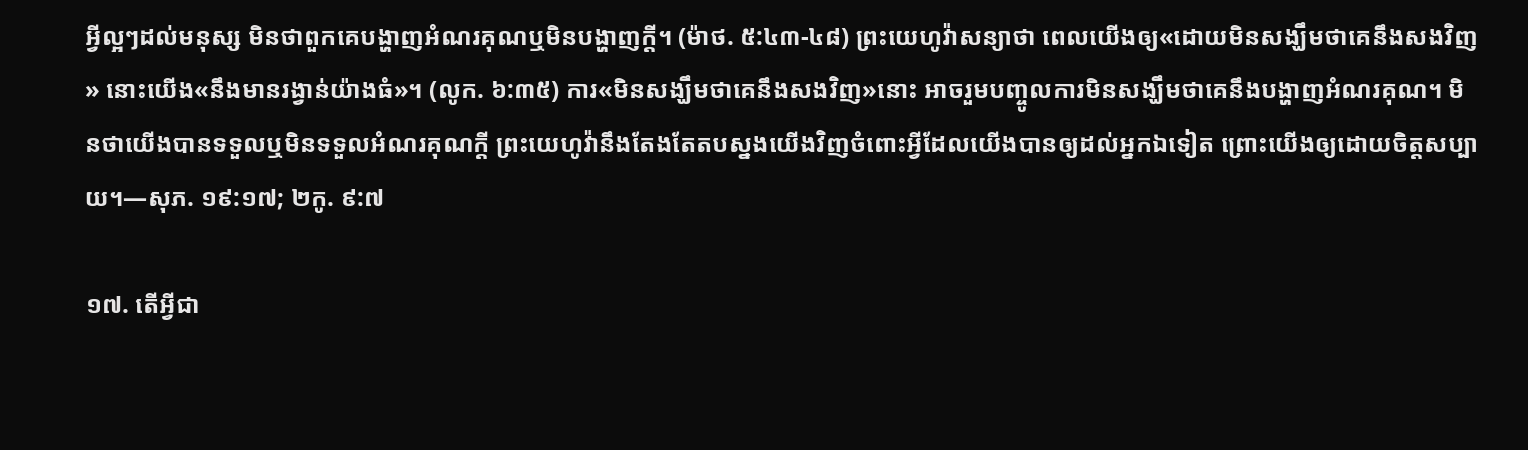អ្វីល្អៗដល់មនុស្ស មិនថាពួកគេបង្ហាញអំណរគុណឬមិនបង្ហាញក្ដី។ (ម៉ាថ. ៥:៤៣-៤៨) ព្រះយេហូវ៉ាសន្យាថា ពេលយើងឲ្យ«ដោយមិនសង្ឃឹមថាគេនឹងសងវិញ» នោះយើង«នឹងមានរង្វាន់យ៉ាងធំ»។ (លូក. ៦:៣៥) ការ«មិនសង្ឃឹមថាគេនឹងសងវិញ»នោះ អាចរួមបញ្ចូលការមិនសង្ឃឹមថាគេនឹងបង្ហាញអំណរគុណ។ មិនថាយើងបានទទួលឬមិនទទួលអំណរគុណក្ដី ព្រះយេហូវ៉ានឹងតែងតែតបស្នងយើងវិញចំពោះអ្វីដែលយើងបានឲ្យដល់អ្នកឯទៀត ព្រោះយើងឲ្យដោយចិត្តសប្បាយ។—សុភ. ១៩:១៧; ២កូ. ៩:៧

១៧. តើអ្វីជា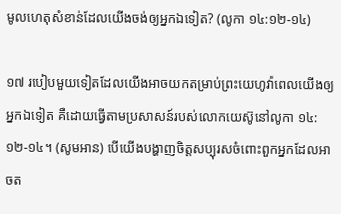មូលហេតុសំខាន់ដែលយើងចង់ឲ្យអ្នកឯទៀត? (លូកា ១៤:១២-១៤)

១៧ របៀបមួយទៀតដែលយើងអាចយកតម្រាប់ព្រះយេហូវ៉ាពេលយើងឲ្យអ្នកឯទៀត គឺដោយធ្វើតាមប្រសាសន៍របស់លោកយេស៊ូនៅលូកា ១៤:១២-១៤។ (សូមអាន) បើយើងបង្ហាញចិត្តសប្បុរសចំពោះពួកអ្នកដែលអាចត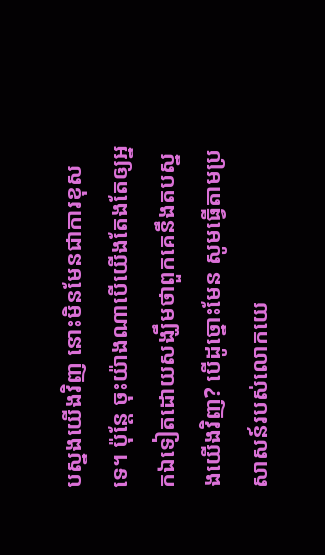បស្នងយើងវិញ នោះមិនមែនជាការខុសទេ។ ប៉ុន្តែ ចុះយ៉ាងណាបើយើងតែងតែឲ្យអ្នកឯទៀតដោយសង្ឃឹមថាពួកគេនឹងតបស្នងយើងវិញ? បើដូច្នោះមែន សូមធ្វើតាមប្រសាសន៍របស់លោកយេ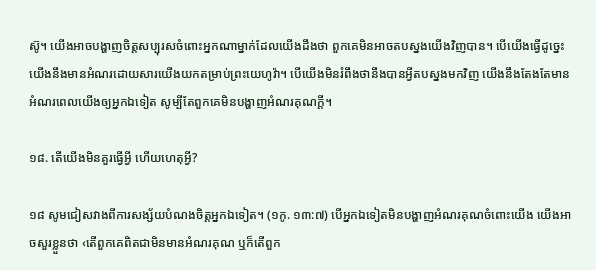ស៊ូ។ យើងអាចបង្ហាញចិត្តសប្បុរសចំពោះអ្នកណាម្នាក់ដែលយើងដឹងថា ពួកគេមិនអាចតបស្នងយើងវិញបាន។ បើយើងធ្វើដូច្នេះ យើងនឹងមានអំណរដោយសារយើងយកតម្រាប់ព្រះយេហូវ៉ា។ បើយើងមិនរំពឹងថានឹងបានអ្វីតបស្នងមកវិញ យើងនឹងតែងតែមានអំណរពេលយើងឲ្យអ្នកឯទៀត សូម្បីតែពួកគេមិនបង្ហាញអំណរគុណក្ដី។

១៨. តើយើងមិនគួរធ្វើអ្វី ហើយហេតុអ្វី?

១៨ សូមជៀសវាងពីការសង្ស័យបំណងចិត្តអ្នកឯទៀត។ (១កូ. ១៣:៧) បើអ្នកឯទៀតមិនបង្ហាញអំណរគុណចំពោះយើង យើងអាចសួរខ្លួនថា ‹តើពួកគេពិតជាមិនមានអំណរគុណ ឬក៏តើពួក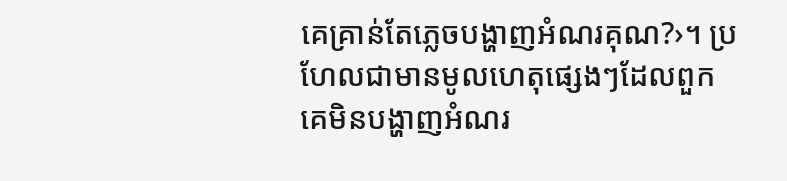គេគ្រាន់តែភ្លេចបង្ហាញអំណរគុណ?›។ ប្រហែលជាមានមូលហេតុផ្សេងៗដែលពួកគេមិនបង្ហាញអំណរ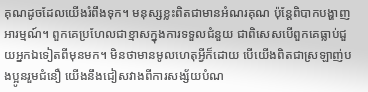គុណដូចដែលយើងរំពឹងទុក។ មនុស្សខ្លះពិតជាមានអំណរគុណ ប៉ុន្តែពិបាកបង្ហាញអារម្មណ៍។ ពួកគេប្រហែលជាខ្មាសក្នុងការទទួលជំនួយ ជាពិសេសបើពួកគេធ្លាប់ជួយអ្នកឯទៀតពីមុនមក។ មិនថាមានមូលហេតុអ្វីក៏ដោយ បើយើងពិតជាស្រឡាញ់បងប្អូនរួមជំនឿ យើងនឹងជៀសវាងពីការសង្ស័យបំណ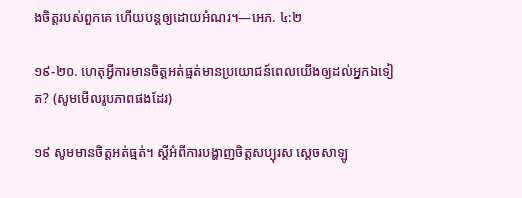ងចិត្តរបស់ពួកគេ ហើយបន្តឲ្យដោយអំណរ។—អេភ. ៤:២

១៩-២០. ហេតុអ្វីការមានចិត្តអត់ធ្មត់មានប្រយោជន៍ពេលយើងឲ្យដល់អ្នកឯទៀត? (សូមមើលរូបភាពផងដែរ)

១៩ សូមមានចិត្តអត់ធ្មត់។ ស្ដីអំពីការបង្ហាញចិត្តសប្បុរស ស្ដេចសាឡូ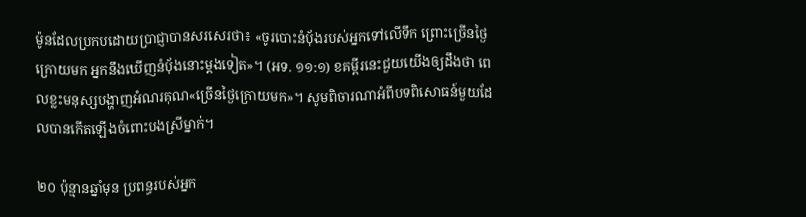ម៉ូនដែលប្រកបដោយប្រាជ្ញាបានសរសេរថា៖ «ចូរបោះនំប៉័ងរបស់អ្នកទៅលើទឹក ព្រោះច្រើនថ្ងៃក្រោយមក អ្នកនឹងឃើញនំប៉័ងនោះម្ដងទៀត»។ (អទ. ១១:១) ខគម្ពីរនេះជួយយើងឲ្យដឹងថា ពេលខ្លះមនុស្សបង្ហាញអំណរគុណ«ច្រើនថ្ងៃក្រោយមក»។ សូមពិចារណាអំពីបទពិសោធន៍មួយដែលបានកើតឡើងចំពោះបងស្រីម្នាក់។

២០ ប៉ុន្មានឆ្នាំមុន ប្រពន្ធរបស់អ្នក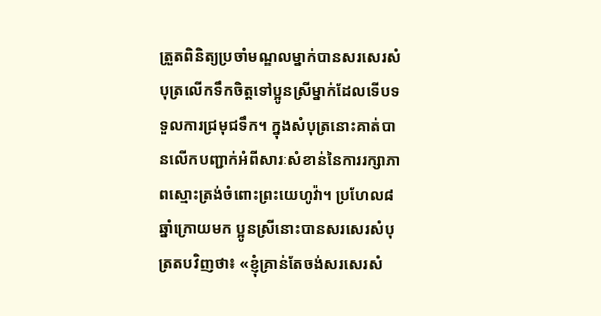ត្រួតពិនិត្យប្រចាំមណ្ឌលម្នាក់បានសរសេរសំបុត្រលើកទឹកចិត្តទៅប្អូនស្រីម្នាក់ដែលទើបទទួលការជ្រមុជទឹក។ ក្នុងសំបុត្រនោះគាត់បានលើកបញ្ជាក់អំពីសារៈសំខាន់នៃការរក្សាភាពស្មោះត្រង់ចំពោះព្រះយេហូវ៉ា។ ប្រហែល៨ឆ្នាំក្រោយមក ប្អូនស្រីនោះបានសរសេរសំបុត្រតបវិញថា៖ «ខ្ញុំគ្រាន់តែចង់សរសេរសំ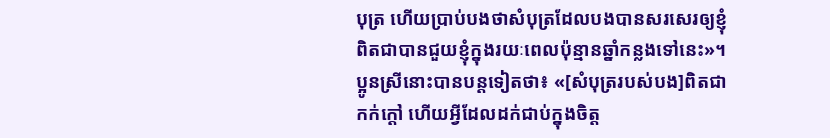បុត្រ ហើយប្រាប់បងថាសំបុត្រដែលបងបានសរសេរឲ្យខ្ញុំ ពិតជាបានជួយខ្ញុំក្នុងរយៈពេលប៉ុន្មានឆ្នាំកន្លងទៅនេះ»។ ប្អូនស្រីនោះបានបន្តទៀតថា៖ «[សំបុត្ររបស់បង]ពិតជាកក់ក្ដៅ ហើយអ្វីដែលដក់ជាប់ក្នុងចិត្ត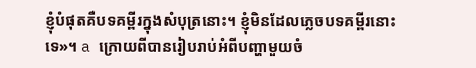ខ្ញុំបំផុតគឺបទគម្ពីរក្នុងសំបុត្រនោះ។ ខ្ញុំមិនដែលភ្លេចបទគម្ពីរនោះទេ»។ a ក្រោយពីបានរៀបរាប់អំពីបញ្ហាមួយចំ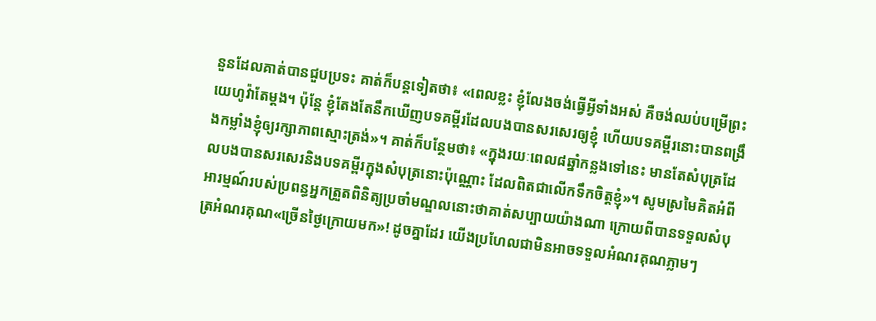នួនដែលគាត់បានជួបប្រទះ គាត់ក៏បន្តទៀតថា៖ «ពេលខ្លះ ខ្ញុំលែងចង់ធ្វើអ្វីទាំងអស់ គឺចង់ឈប់បម្រើព្រះយេហូវ៉ាតែម្ដង។ ប៉ុន្តែ ខ្ញុំតែងតែនឹកឃើញបទគម្ពីរដែលបងបានសរសេរឲ្យខ្ញុំ ហើយបទគម្ពីរនោះបានពង្រឹងកម្លាំងខ្ញុំឲ្យរក្សាភាពស្មោះត្រង់»។ គាត់ក៏បន្ថែមថា៖ «ក្នុងរយៈពេល៨ឆ្នាំកន្លងទៅនេះ មានតែសំបុត្រដែលបងបានសរសេរនិងបទគម្ពីរក្នុងសំបុត្រនោះប៉ុណ្ណោះ ដែលពិតជាលើកទឹកចិត្តខ្ញុំ»។ សូមស្រមៃគិតអំពីអារម្មណ៍របស់ប្រពន្ធអ្នកត្រួតពិនិត្យប្រចាំមណ្ឌលនោះថាគាត់សប្បាយយ៉ាងណា ក្រោយពីបានទទួលសំបុត្រអំណរគុណ«ច្រើនថ្ងៃក្រោយមក»! ដូចគ្នាដែរ យើងប្រហែលជាមិនអាចទទួលអំណរគុណភ្លាមៗ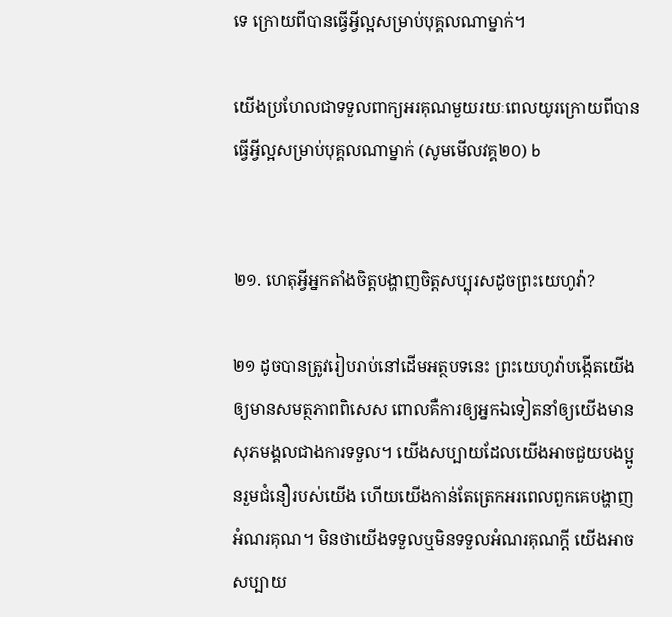ទេ ក្រោយពីបានធ្វើអ្វីល្អសម្រាប់បុគ្គលណាម្នាក់។

យើងប្រហែលជាទទួលពាក្យអរគុណមួយរយៈពេលយូរក្រោយពីបានធ្វើអ្វីល្អសម្រាប់បុគ្គលណាម្នាក់ (សូមមើលវគ្គ២០) b


២១. ហេតុអ្វីអ្នកតាំងចិត្តបង្ហាញចិត្តសប្បុរសដូចព្រះយេហូវ៉ា?

២១ ដូចបានត្រូវរៀបរាប់នៅដើមអត្ថបទនេះ ព្រះយេហូវ៉ាបង្កើតយើងឲ្យមានសមត្ថភាពពិសេស ពោលគឺការឲ្យអ្នកឯទៀតនាំឲ្យយើងមានសុភមង្គលជាងការទទួល។ យើងសប្បាយដែលយើងអាចជួយបងប្អូនរួមជំនឿរបស់យើង ហើយយើងកាន់តែត្រេកអរពេលពួកគេបង្ហាញអំណរគុណ។ មិនថាយើងទទួលឬមិនទទួលអំណរគុណក្ដី យើងអាចសប្បាយ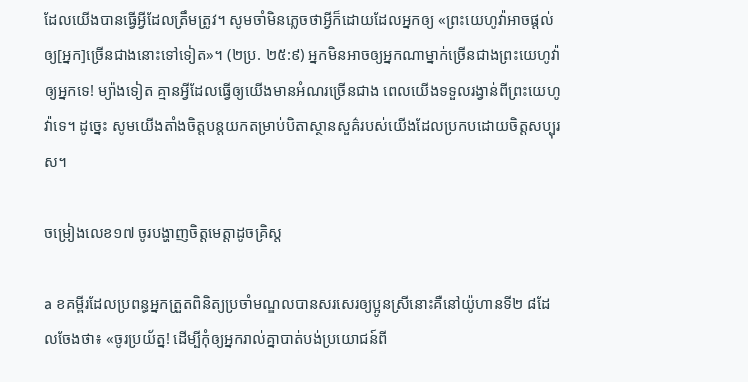ដែលយើងបានធ្វើអ្វីដែលត្រឹមត្រូវ។ សូមចាំមិនភ្លេចថាអ្វីក៏ដោយដែលអ្នកឲ្យ «ព្រះយេហូវ៉ាអាចផ្ដល់ឲ្យ[អ្នក]ច្រើនជាងនោះទៅទៀត»។ (២ប្រ. ២៥:៩) អ្នកមិនអាចឲ្យអ្នកណាម្នាក់ច្រើនជាងព្រះយេហូវ៉ាឲ្យអ្នកទេ! ម្យ៉ាងទៀត គ្មានអ្វីដែលធ្វើឲ្យយើងមានអំណរច្រើនជាង ពេលយើងទទួលរង្វាន់ពីព្រះយេហូវ៉ាទេ។ ដូច្នេះ សូមយើងតាំងចិត្តបន្តយកតម្រាប់បិតាស្ថានសួគ៌របស់យើងដែលប្រកបដោយចិត្តសប្បុរស។

ចម្រៀងលេខ១៧ ចូរបង្ហាញចិត្តមេត្តាដូចគ្រិស្ត

a ខគម្ពីរដែលប្រពន្ធអ្នកត្រួតពិនិត្យប្រចាំមណ្ឌលបានសរសេរឲ្យប្អូនស្រីនោះគឺនៅយ៉ូហានទី២ ៨ដែលចែងថា៖ «ចូរប្រយ័ត្ន! ដើម្បីកុំឲ្យអ្នករាល់គ្នាបាត់បង់ប្រយោជន៍ពី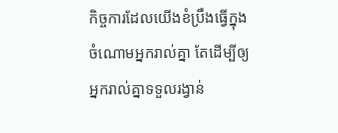កិច្ចការដែលយើងខំប្រឹងធ្វើក្នុងចំណោមអ្នករាល់គ្នា តែដើម្បីឲ្យអ្នករាល់គ្នាទទួលរង្វាន់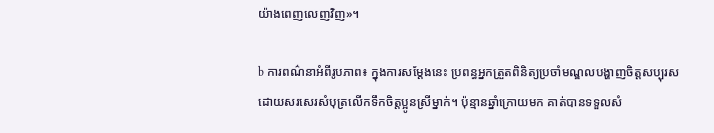យ៉ាងពេញលេញវិញ»។

b ការពណ៌នាអំពីរូបភាព៖ ក្នុងការសម្ដែងនេះ ប្រពន្ធអ្នកត្រួតពិនិត្យប្រចាំមណ្ឌលបង្ហាញចិត្តសប្បុរស ដោយសរសេរសំបុត្រលើកទឹកចិត្តប្អូនស្រីម្នាក់។ ប៉ុន្មានឆ្នាំក្រោយមក គាត់បានទទួលសំ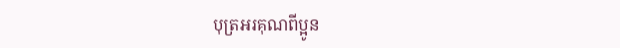បុត្រអរគុណពីប្អូន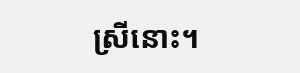ស្រីនោះ។